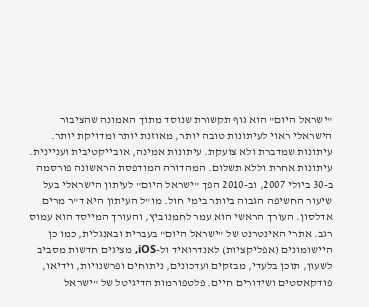"ישראל היום" הוא גוף תקשורת שנוסד מתוך האמונה שהציבור הישראלי ראוי לעיתונות טובה יותר, מאוזנת יותר ומדויקת יותר. עיתונות שמדברת ולא צועקת. עיתונות אמינה, אובייקטיבית ועניינית. עיתונות אחרת וללא תשלום. המהדורה המודפסת הראשונה פורסמה ב-30 ביולי 2007, וב-2010 הפך "ישראל היום" לעיתון הישראלי בעל שיעור החשיפה הגבוה ביותר בימי חול. מו"ל העיתון היא ד"ר מרים אדלסון. העורך הראשי הוא עמר לחמנוביץ, והעורך המייסד הוא עמוס רגב. אתרי האינטרנט של "ישראל היום" בעברית ובאנגלית, כמו כן היישומונים (אפליקציות) לאנדרואיד ול-iOS, מציגים חדשות מסביב לשעון, תוכן בלעדי, מבזקים ועדכונים, ניתוחים ופרשנויות, וידיאו, פודקאסטים ושידורים חיים. פלטפורמות הדיגיטל של "ישראל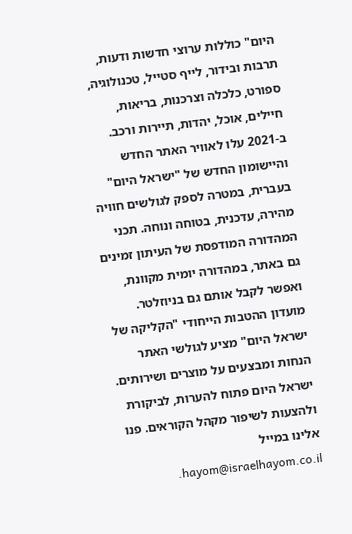היום" כוללות ערוצי חדשות ודעות, תרבות ובידור, לייף סטייל, טכנולוגיה, ספורט, כלכלה וצרכנות, בריאות, חיילים, אוכל, יהדות, תיירות ורכב. ב-2021 עלו לאוויר האתר החדש והיישומון החדש של "ישראל היום" בעברית, במטרה לספק לגולשים חוויה מהירה, עדכנית, בטוחה ונוחה. תכני המהדורה המודפסת של העיתון זמינים גם באתר, במהדורה יומית מקוונת, ואפשר לקבל אותם גם בניוזלטר. מועדון ההטבות הייחודי "הקליקה של ישראל היום" מציע לגולשי האתר הנחות ומבצעים על מוצרים ושירותים. ישראל היום פתוח להערות, לביקורת ולהצעות לשיפור מקהל הקוראים. פנו אלינו במייל hayom@israelhayom.co.il.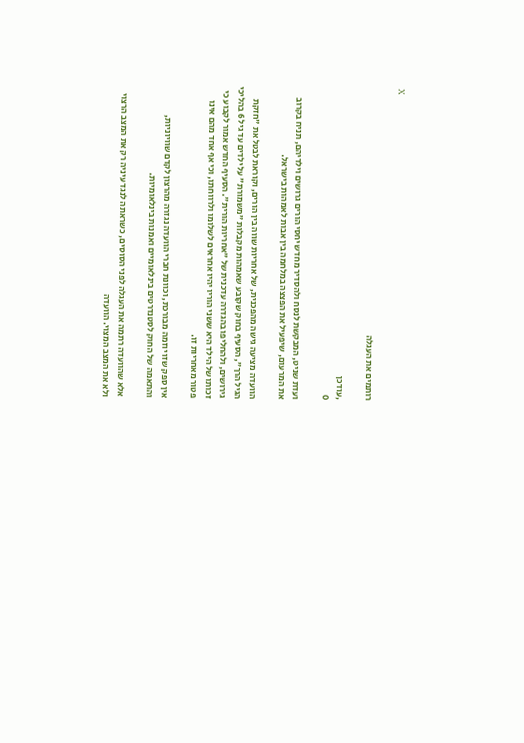X

רותמים את העגלה

,עודכן
0

ועדת שניט, המבקשת לנסח ולהסדיר מחדש יחסי הורים גרושים וילדיהם, תניח בקרוב את המרעום, שיפעיל את הפצצה במלחמה בין אבות לאמהות בישראל.

הוועדה מציעה גישה מהפכנית, של אחריות שווה בין הורים, וקוראת לבטל את "חזקת הגיל הרך", הסעיף בחוק שקובע שאמהות מקבלות "משמורת" על ילדים עד גיל 6 בהליכי גירושים, ולהחליפו בהגדרה עדכנית של "אחריות הורית". הסעיף החדש אמור לקבוע כי זכותו של הילד היא ששני הוריו יהיו אחראים לשלומו ולרווחתו, וכי אף אחד מהם אינו פטור מאחריות זו.

אין ספק שזו יוזמה מבורכת, וכוונת חברי הוועדה נגזרה מהרצון לקדם שוויוניות, והתאמה של החוק לסטנדרטים בינלאומיים ואמנות בינלאומיות.

אלא שהוועדה רתמה את העגלה לפני הסוסים, כשראתה לנגד עיניה רק את המצב הרצוי ולא את המצב המצוי. הוועדה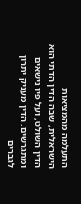התעלמה מהמציאות הישראלית, שבה הדין הדתי הוא הדין השולט, ועל פיו נישאים ומתגרשים. הדין מעניק יתרון לגברים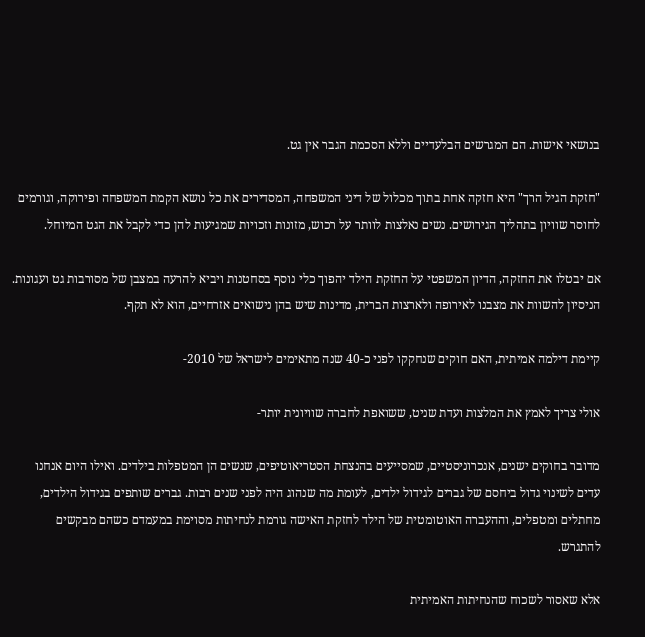בנושאי אישות. הם המגרשים הבלעדיים וללא הסכמת הגבר אין גט.

"חזקת הגיל הרך" היא חזקה אחת בתוך מכלול של דיני המשפחה, המסדירים את כל נושא הקמת המשפחה ופירוקה, וגורמים לחוסר שוויון בתהליך הגירושים. נשים נאלצות לוותר על רכוש, מזונות וזכויות שמגיעות להן כדי לקבל את הגט המיוחל.

אם יבטלו את החזקה, הדיון המשפטי על החזקת הילד יהפוך כלי נוסף בסחטנות ויביא להרעה במצבן של מסורבות גט ועגונות. הניסיון להשוות את מצבנו לאירופה ולארצות הברית, מדינות שיש בהן נישואים אזרחיים, הוא לא תקף.

קיימת דילמה אמיתית, האם חוקים שנחקקו לפני כ-40 שנה מתאימים לישראל של 2010-

אולי צריך לאמץ את המלצות ועדת שניט, ששואפת לחברה שוויונית יותר-

מדובר בחוקים ישנים, אנכרוניסטיים, שמסייעים בהנצחת הסטריאוטיפים, שנשים הן המטפלות בילדים. ואילו היום אנחנו עדים לשינוי גדול ביחסם של גברים לגידול ילדים, לעומת מה שנהוג היה לפני שנים רבות. גברים שותפים בגידול הילדים, מחתלים ומטפלים, וההעברה האוטומטית של הילד לחזקת האישה גורמת לנחיתות מסוימת במעמדם כשהם מבקשים להתגרש.

אלא שאסור לשכוח שהנחיתות האמיתית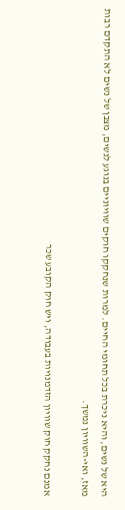היא של נשים, והיא ניכרת בכל תחומי החיים. למרות שנחקקו חוקים שוויוניים בנוגע לנשים, מצבן של נשים לא התקדם רבות מאז, ואי-השוויון נמשך.

אמנם נחקק חוק שוויון הזדמנויות בעבודה, ויש חוק הקובע שכר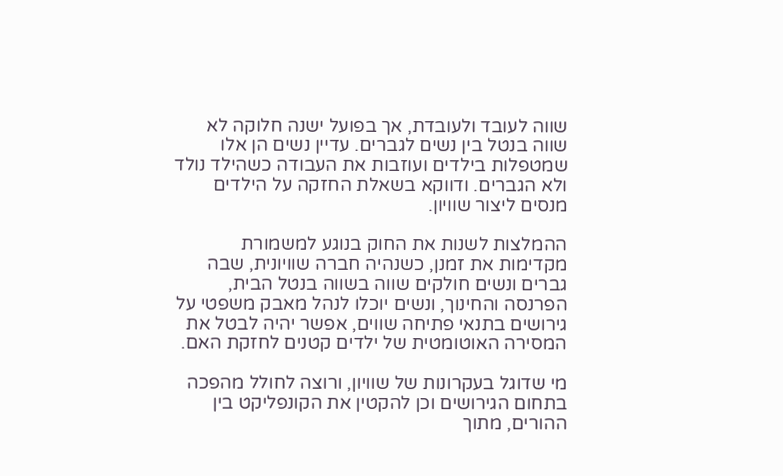שווה לעובד ולעובדת, אך בפועל ישנה חלוקה לא שווה בנטל בין נשים לגברים. עדיין נשים הן אלו שמטפלות בילדים ועוזבות את העבודה כשהילד נולד ולא הגברים. ודווקא בשאלת החזקה על הילדים מנסים ליצור שוויון.

ההמלצות לשנות את החוק בנוגע למשמורת מקדימות את זמנן, כשנהיה חברה שוויונית, שבה גברים ונשים חולקים שווה בשווה בנטל הבית, הפרנסה והחינוך, ונשים יוכלו לנהל מאבק משפטי על גירושים בתנאי פתיחה שווים, אפשר יהיה לבטל את המסירה האוטומטית של ילדים קטנים לחזקת האם.

מי שדוגל בעקרונות של שוויון, ורוצה לחולל מהפכה בתחום הגירושים וכן להקטין את הקונפליקט בין ההורים, מתוך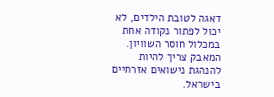דאגה לטובת הילדים, לא יכול לפתור נקודה אחת במכלול חוסר השוויון. המאבק צריך להיות להנהגת נישואים אזרחיים בישראל.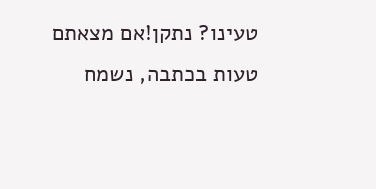טעינו? נתקן!אם מצאתם טעות בכתבה, נשמח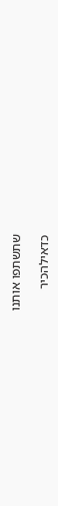שתשתפו אותנו

כדאילהכיר